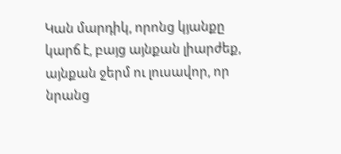Կան մարդիկ, որոնց կյանքը կարճ է, բայց այնքան լիարժեք, այնքան ջերմ ու լուսավոր, որ նրանց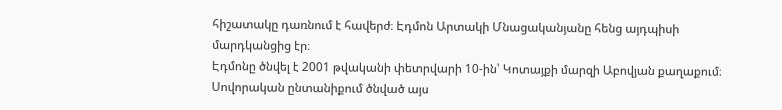հիշատակը դառնում է հավերժ։ Էդմոն Արտակի Մնացականյանը հենց այդպիսի մարդկանցից էր։
Էդմոնը ծնվել է 2001 թվականի փետրվարի 10-ին՝ Կոտայքի մարզի Աբովյան քաղաքում։ Սովորական ընտանիքում ծնված այս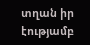տղան իր էությամբ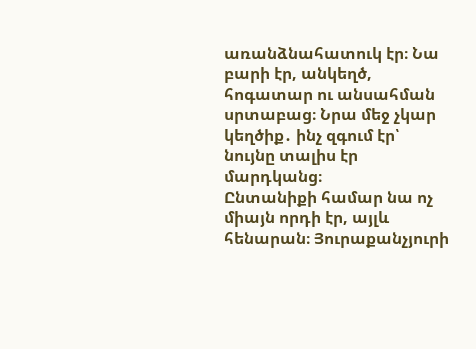առանձնահատուկ էր։ Նա բարի էր, անկեղծ, հոգատար ու անսահման սրտաբաց։ Նրա մեջ չկար կեղծիք․ ինչ զգում էր՝ նույնը տալիս էր մարդկանց։
Ընտանիքի համար նա ոչ միայն որդի էր, այլև հենարան։ Յուրաքանչյուրի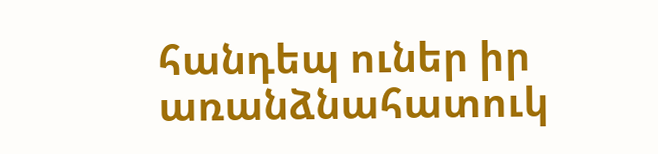հանդեպ ուներ իր առանձնահատուկ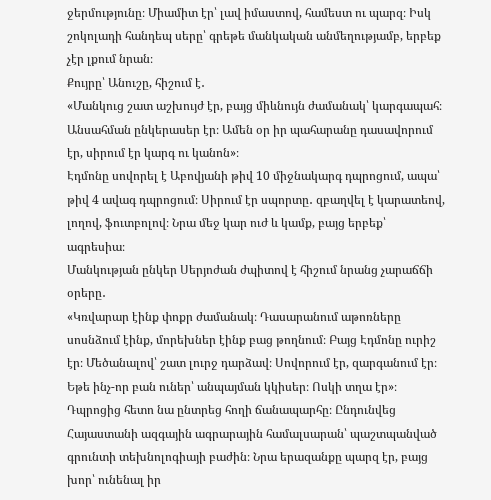ջերմությունը։ Միամիտ էր՝ լավ իմաստով, համեստ ու պարզ։ Իսկ շոկոլադի հանդեպ սերը՝ գրեթե մանկական անմեղությամբ, երբեք չէր լքում նրան։
Քույրը՝ Անուշը, հիշում է․
«Մանկուց շատ աշխույժ էր, բայց միևնույն ժամանակ՝ կարգապահ։ Անսահման ընկերասեր էր։ Ամեն օր իր պահարանը դասավորում էր, սիրում էր կարգ ու կանոն»։
Էդմոնը սովորել է Աբովյանի թիվ 10 միջնակարգ դպրոցում, ապա՝ թիվ 4 ավագ դպրոցում։ Սիրում էր սպորտը․ զբաղվել է կարատեով, լողով, ֆուտբոլով։ Նրա մեջ կար ուժ և կամք, բայց երբեք՝ ագրեսիա։
Մանկության ընկեր Սերյոժան ժպիտով է հիշում նրանց չարաճճի օրերը․
«Կռվարար էինք փոքր ժամանակ։ Դասարանում աթոռները սոսնձում էինք, մորեխներ էինք բաց թողնում։ Բայց Էդմոնը ուրիշ էր։ Մեծանալով՝ շատ լուրջ դարձավ։ Սովորում էր, զարգանում էր։ Եթե ինչ-որ բան ուներ՝ անպայման կկիսեր։ Ոսկի տղա էր»։
Դպրոցից հետո նա ընտրեց հողի ճանապարհը։ Ընդունվեց Հայաստանի ազգային ագրարային համալսարան՝ պաշտպանված գրունտի տեխնոլոգիայի բաժին։ Նրա երազանքը պարզ էր, բայց խոր՝ ունենալ իր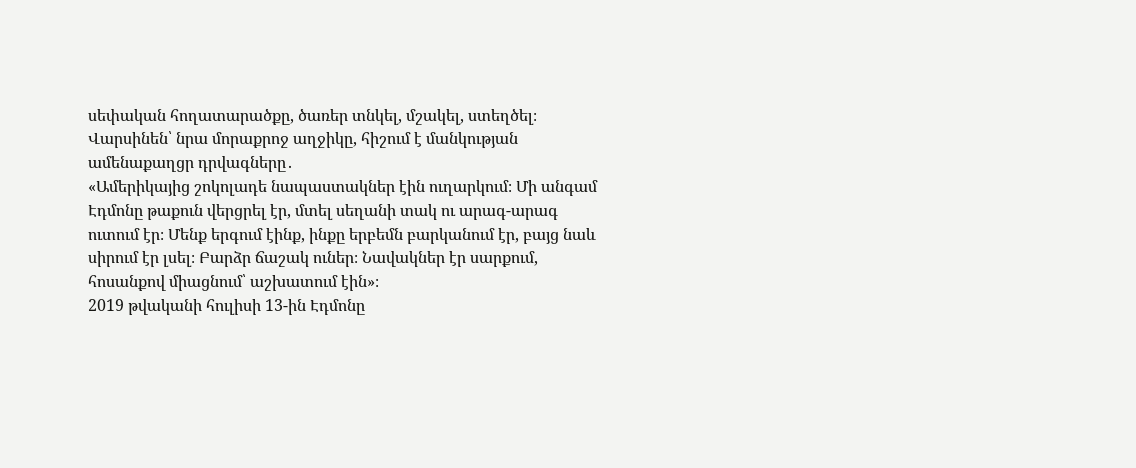սեփական հողատարածքը, ծառեր տնկել, մշակել, ստեղծել։
Վարսինեն՝ նրա մորաքրոջ աղջիկը, հիշում է մանկության ամենաքաղցր դրվագները․
«Ամերիկայից շոկոլադե նապաստակներ էին ուղարկում։ Մի անգամ Էդմոնը թաքուն վերցրել էր, մտել սեղանի տակ ու արագ-արագ ուտում էր։ Մենք երգում էինք, ինքը երբեմն բարկանում էր, բայց նաև սիրում էր լսել։ Բարձր ճաշակ ուներ։ Նավակներ էր սարքում, հոսանքով միացնում՝ աշխատում էին»։
2019 թվականի հուլիսի 13-ին Էդմոնը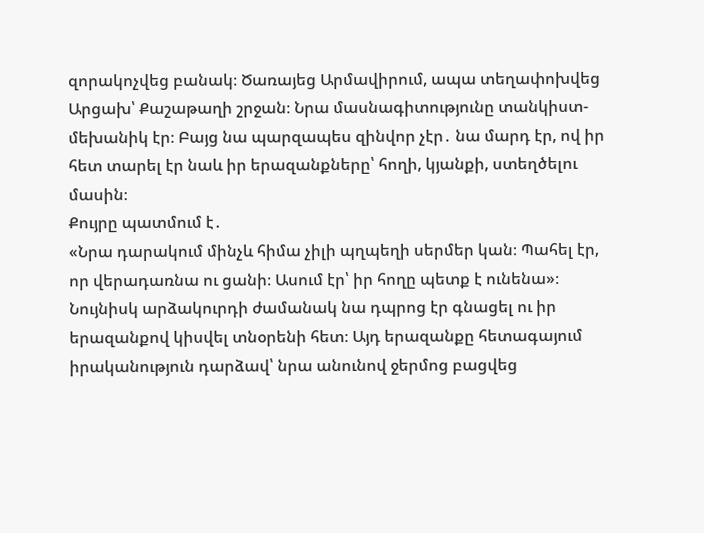զորակոչվեց բանակ։ Ծառայեց Արմավիրում, ապա տեղափոխվեց Արցախ՝ Քաշաթաղի շրջան։ Նրա մասնագիտությունը տանկիստ-մեխանիկ էր։ Բայց նա պարզապես զինվոր չէր․ նա մարդ էր, ով իր հետ տարել էր նաև իր երազանքները՝ հողի, կյանքի, ստեղծելու մասին։
Քույրը պատմում է․
«Նրա դարակում մինչև հիմա չիլի պղպեղի սերմեր կան։ Պահել էր, որ վերադառնա ու ցանի։ Ասում էր՝ իր հողը պետք է ունենա»։
Նույնիսկ արձակուրդի ժամանակ նա դպրոց էր գնացել ու իր երազանքով կիսվել տնօրենի հետ։ Այդ երազանքը հետագայում իրականություն դարձավ՝ նրա անունով ջերմոց բացվեց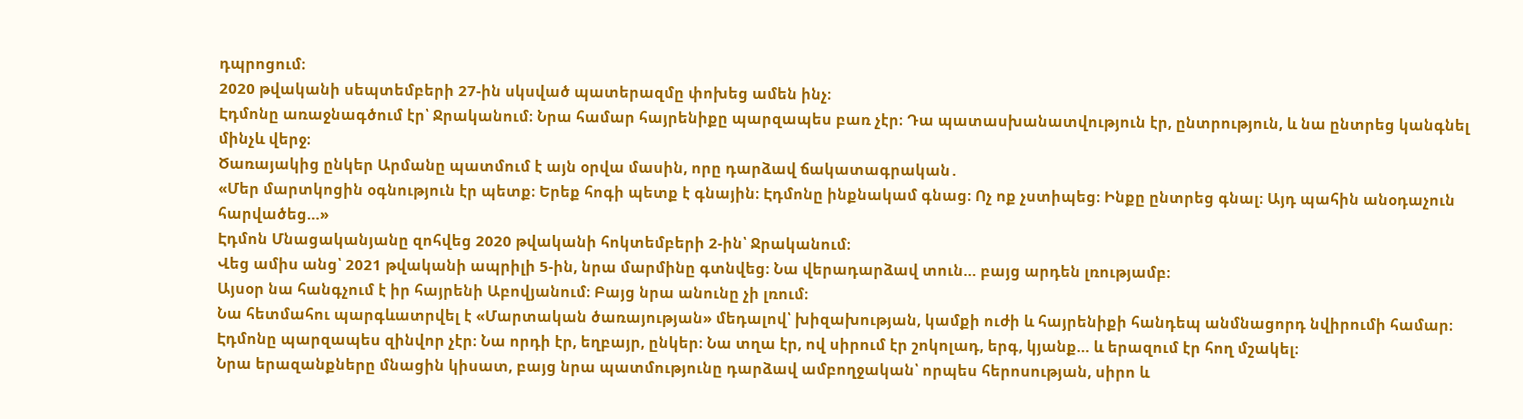դպրոցում։
2020 թվականի սեպտեմբերի 27-ին սկսված պատերազմը փոխեց ամեն ինչ։
Էդմոնը առաջնագծում էր՝ Ջրականում։ Նրա համար հայրենիքը պարզապես բառ չէր։ Դա պատասխանատվություն էր, ընտրություն, և նա ընտրեց կանգնել մինչև վերջ։
Ծառայակից ընկեր Արմանը պատմում է այն օրվա մասին, որը դարձավ ճակատագրական․
«Մեր մարտկոցին օգնություն էր պետք։ Երեք հոգի պետք է գնային։ Էդմոնը ինքնակամ գնաց։ Ոչ ոք չստիպեց։ Ինքը ընտրեց գնալ։ Այդ պահին անօդաչուն հարվածեց…»
Էդմոն Մնացականյանը զոհվեց 2020 թվականի հոկտեմբերի 2-ին՝ Ջրականում։
Վեց ամիս անց՝ 2021 թվականի ապրիլի 5-ին, նրա մարմինը գտնվեց։ Նա վերադարձավ տուն… բայց արդեն լռությամբ։
Այսօր նա հանգչում է իր հայրենի Աբովյանում։ Բայց նրա անունը չի լռում։
Նա հետմահու պարգևատրվել է «Մարտական ծառայության» մեդալով՝ խիզախության, կամքի ուժի և հայրենիքի հանդեպ անմնացորդ նվիրումի համար։
Էդմոնը պարզապես զինվոր չէր։ Նա որդի էր, եղբայր, ընկեր։ Նա տղա էր, ով սիրում էր շոկոլադ, երգ, կյանք… և երազում էր հող մշակել։
Նրա երազանքները մնացին կիսատ, բայց նրա պատմությունը դարձավ ամբողջական՝ որպես հերոսության, սիրո և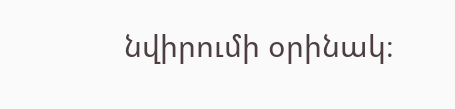նվիրումի օրինակ։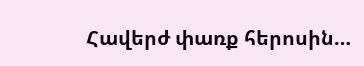Հավերժ փառք հերոսին…